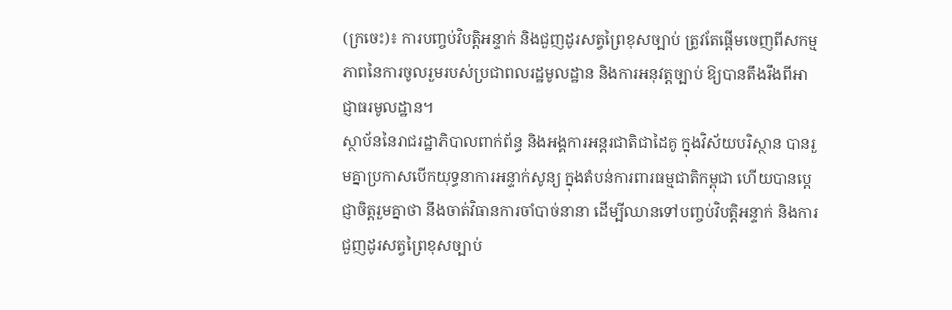(ក្រចេះ)៖ ការបញ្ចប់វិបត្តិអន្ទាក់ និងជួញដូរសត្វព្រៃខុសច្បាប់ ត្រូវតែផ្តើមចេញពីសកម្មភាពនៃការចូលរួមរបស់ប្រជាពលរដ្ឋមូលដ្ឋាន និងការអនុវត្តច្បាប់ ឱ្យបានតឹងរឹងពីអាជ្ញាធរមូលដ្ឋាន។
ស្ថាប័ននៃរាជរដ្ឋាភិបាលពាក់ព័ន្ធ និងអង្គការអន្តរជាតិជាដៃគូ ក្នុងវិស័យបរិស្ថាន បានរួមគ្នាប្រកាសបើកយុទ្ធនាការអន្ទាក់សូន្យ ក្នុងតំបន់ការពារធម្មជាតិកម្ពុជា ហើយបានប្តេជ្ញាចិត្តរួមគ្នាថា នឹងចាត់វិធានការចាំបាច់នានា ដើម្បីឈានទៅបញ្ចប់វិបត្តិអន្ទាក់ និងការជួញដូរសត្វព្រៃខុសច្បាប់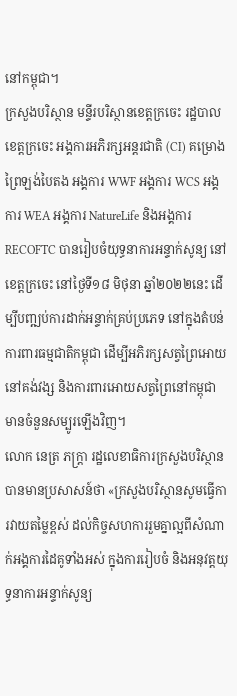នៅកម្ពុជា។
ក្រសួងបរិស្ថាន មន្ទីរបរិស្ថានខេត្តក្រចេះ រដ្ឋបាលខេត្តក្រចេះ អង្គការអភិរក្សអន្តរជាតិ (CI) គម្រោងព្រៃឡង់បៃតង អង្គការ WWF អង្គការ WCS អង្គការ WEA អង្គការ NatureLife និងអង្គការ RECOFTC បានរៀបចំយុទ្ធនាការអន្ទាក់សូន្យ នៅខេត្តក្រចេះ នៅថ្ងៃទី១៨ មិថុនា ឆ្នាំ២០២២នេះ ដើម្បីបញ្ឍប់ការដាក់អន្ទាក់គ្រប់ប្រភេទ នៅក្នុងតំបន់ការពារធម្មជាតិកម្ពុជា ដើម្បីអភិរក្សសត្វព្រៃអោយនៅគង់វង្ស និងការពារអោយសត្វព្រៃនៅកម្ពុជា មានចំនួនសម្បូរឡើងវិញ។
លោក នេត្រ ភក្ត្រា រដ្ឋលេខាធិការក្រសួងបរិស្ថាន បានមានប្រសាសន៍ថា «ក្រសួងបរិស្ថានសូមធ្វើការវាយតម្លៃខ្ពស់ ដល់កិច្ចសហការរួមគ្នាល្អពីសំណាក់អង្គការដៃគូទាំងអស់ ក្នុងការរៀបចំ និងអនុវត្តយុទ្ធនាការអន្ទាក់សូន្យ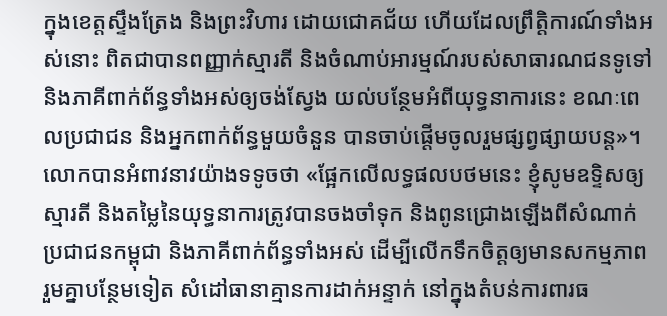ក្នុងខេត្តស្ទឹងត្រែង និងព្រះវិហារ ដោយជោគជ័យ ហើយដែលព្រឹត្តិការណ៍ទាំងអស់នោះ ពិតជាបានពញ្ញាក់ស្មារតី និងចំណាប់អារម្មណ៍របស់សាធារណជនទូទៅ និងភាគីពាក់ព័ន្ធទាំងអស់ឲ្យចង់ស្វែង យល់បន្ថែមអំពីយុទ្ធនាការនេះ ខណៈពេលប្រជាជន និងអ្នកពាក់ព័ន្ធមួយចំនួន បានចាប់ផ្តើមចូលរួមផ្សព្វផ្សាយបន្ត»។
លោកបានអំពាវនាវយ៉ាងទទូចថា «ផ្អែកលើលទ្ធផលបថមនេះ ខ្ញុំសូមឧទ្ទិសឲ្យស្មារតី និងតម្លៃនៃយុទ្ធនាការត្រូវបានចងចាំទុក និងពូនជ្រោងឡើងពីសំណាក់ប្រជាជនកម្ពុជា និងភាគីពាក់ព័ន្ធទាំងអស់ ដើម្បីលើកទឹកចិត្តឲ្យមានសកម្មភាពរួមគ្នាបន្ថែមទៀត សំដៅធានាគ្មានការដាក់អន្ទាក់ នៅក្នុងតំបន់ការពារធ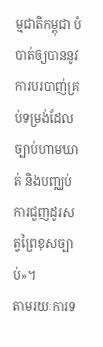ម្មជាតិកម្ពុជា បំបាត់ឲ្យបាននូវការបរបាញ់គ្រប់ទម្រង់ដែលច្បាប់ហាមឃាត់ និងបញ្ឈប់ការជួញដូរសត្វព្រៃខុសច្បាប់»។
តាមរយៈការទ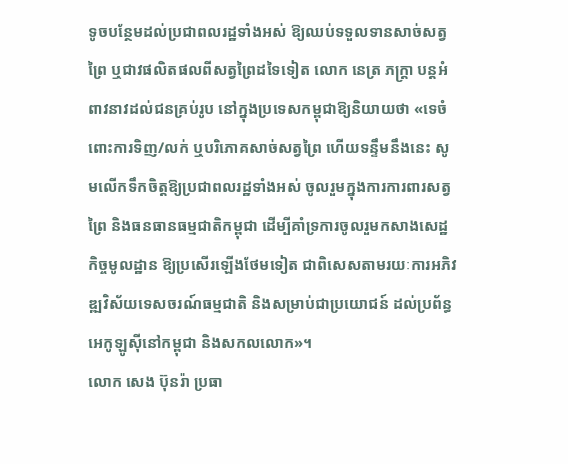ទូចបន្ថែមដល់ប្រជាពលរដ្ឋទាំងអស់ ឱ្យឈប់ទទួលទានសាច់សត្វព្រៃ ឬជាវផលិតផលពីសត្វព្រៃដទៃទៀត លោក នេត្រ ភក្ត្រា បន្តអំពាវនាវដល់ជនគ្រប់រូប នៅក្នុងប្រទេសកម្ពុជាឱ្យនិយាយថា «ទេចំពោះការទិញ/លក់ ឬបរិភោគសាច់សត្វព្រៃ ហើយទន្ទឹមនឹងនេះ សូមលើកទឹកចិត្តឱ្យប្រជាពលរដ្ឋទាំងអស់ ចូលរួមក្នុងការការពារសត្វព្រៃ និងធនធានធម្មជាតិកម្ពុជា ដើម្បីគាំទ្រការចូលរួមកសាងសេដ្ឋកិច្ចមូលដ្ឋាន ឱ្យប្រសើរឡើងថែមទៀត ជាពិសេសតាមរយៈការអភិវឌ្ឍវិស័យទេសចរណ៍ធម្មជាតិ និងសម្រាប់ជាប្រយោជន៍ ដល់ប្រព័ន្ធអេកូឡូស៊ីនៅកម្ពុជា និងសកលលោក»។
លោក សេង ប៊ុនរ៉ា ប្រធា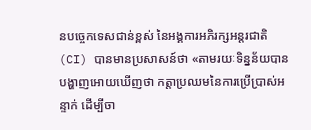នបច្ចេកទេសជាន់ខ្ពស់ នៃអង្គការអភិរក្សអន្តរជាតិ(CI) បានមានប្រសាសន៍ថា «តាមរយៈទិន្នន័យបានបង្ហាញអោយឃើញថា កត្តាប្រឈមនៃការប្រើប្រាស់អន្ទាក់ ដើម្បីចា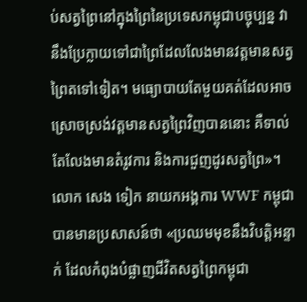ប់សត្វព្រៃនៅក្នុងព្រៃនៃប្រទេសកម្ពុជាបច្ចុប្បន្ន វានឹងប្រែក្លាយទៅជាព្រៃដែលលែងមានវត្តមានសត្វព្រៃតទៅទៀត។ មធ្យោបាយតែមួយគត់ដែលអាចស្រោចស្រង់វត្តមានសត្វព្រៃវិញបាននោះ គឺទាល់តែលែងមានតំរូវការ និងការជួញដូរសត្វព្រៃ»។
លោក សេង ទៀក នាយកអង្គការ WWF កម្ពុជាបានមានប្រសាសន៍ថា «ប្រឈមមុខនឹងវិបត្តិអន្ទាក់ ដែលកំពុងបំផ្លាញជីវិតសត្វព្រៃកម្ពុជា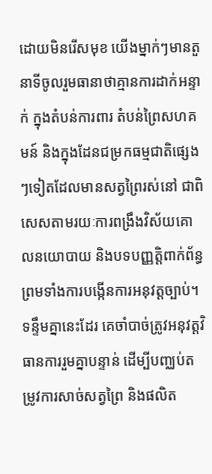ដោយមិនរើសមុខ យើងម្នាក់ៗមានតួនាទីចូលរួមធានាថាគ្មានការដាក់អន្ទាក់ ក្នុងតំបន់ការពារ តំបន់ព្រៃសហគមន៍ និងក្នុងដែនជម្រកធម្មជាតិផ្សេងៗទៀតដែលមានសត្វព្រៃរស់នៅ ជាពិសេសតាមរយៈការពង្រឹងវិស័យគោលនយោបាយ និងបទបញ្ញត្តិពាក់ព័ន្ធ ព្រមទាំងការបង្កើនការអនុវត្តច្បាប់។ ទន្ទឹមគ្នានេះដែរ គេចាំបាច់ត្រូវអនុវត្តវិធានការរួមគ្នាបន្ទាន់ ដើម្បីបញ្ឈប់តម្រូវការសាច់សត្វព្រៃ និងផលិត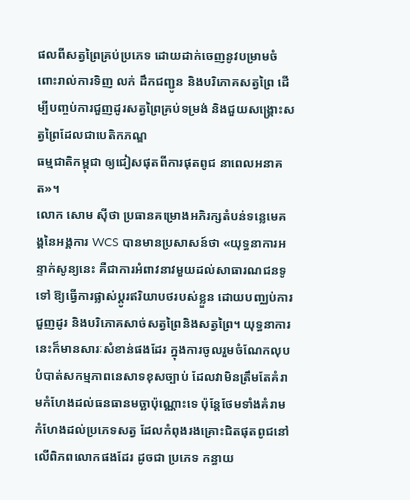ផលពីសត្វព្រៃគ្រប់ប្រភេទ ដោយដាក់ចេញនូវបម្រាមចំពោះរាល់ការទិញ លក់ ដឹកជញ្ជូន និងបរិភោគសត្វព្រៃ ដើម្បីបញ្ចប់ការជួញដូរសត្វព្រៃគ្រប់ទម្រង់ និងជួយសង្គ្រោះសត្វព្រៃដែលជាបេតិកភណ្ឌ
ធម្មជាតិកម្ពុជា ឲ្យជៀសផុតពីការផុតពូជ នាពេលអនាគត»។
លោក សោម ស៊ីថា ប្រធានគម្រោងអភិរក្សតំបន់ទន្លេមេគង្គនៃអង្គការ WCS បានមានប្រសាសន៍ថា «យុទ្ធនាការអន្ទាក់សូន្យនេះ គឺជាការអំពាវនាវមួយដល់សាធារណជនទូទៅ ឱ្យធ្វើការផ្លាស់ប្តូរឥរិយាបថរបស់ខ្លួន ដោយបញ្ឈប់ការជួញដូរ និងបរិភោគសាច់សត្វព្រៃនិងសត្វព្រៃ។ យុទ្ធនាការនេះក៏មានសារៈសំខាន់ផងដែរ ក្នុងការចូលរួមចំណែកលុបបំបាត់សកម្មភាពនេសាទខុសច្បាប់ ដែលវាមិនត្រឹមតែគំរាមកំហែងដល់ធនធានមច្ឆាប៉ុណ្ណោះទេ ប៉ុន្តែថែមទាំងគំរាមកំហែងដល់ប្រភេទសត្វ ដែលកំពុងរងគ្រោះជិតផុតពូជនៅលើពិភពលោកផងដែរ ដូចជា ប្រភេទ កន្ធាយ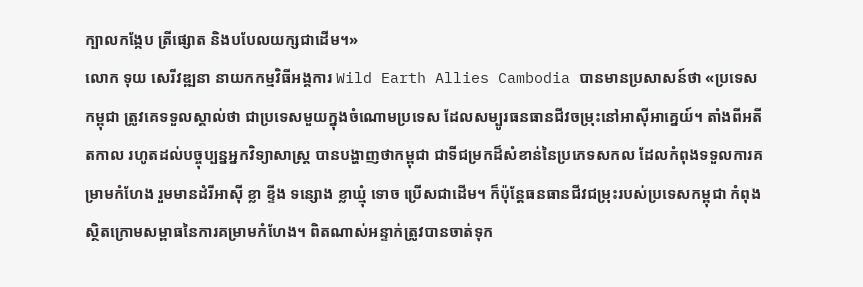ក្បាលកង្កែប ត្រីផ្សោត និងបបែលយក្សជាដើម។»
លោក ទុយ សេរីវឌ្ឍនា នាយកកម្មវិធីអង្គការ Wild Earth Allies Cambodia បានមានប្រសាសន៍ថា «ប្រទេសកម្ពុជា ត្រូវគេទទួលស្គាល់ថា ជាប្រទេសមួយក្នុងចំណោមប្រទេស ដែលសម្បូរធនធានជីវចម្រុះនៅអាស៊ីអាគ្នេយ៍។ តាំងពីអតីតកាល រហូតដល់បច្ចុប្បន្នអ្នកវិទ្យាសាស្រ្ត បានបង្ហាញថាកម្ពុជា ជាទីជម្រកដ៏សំខាន់នៃប្រភេទសកល ដែលកំពុងទទួលការគម្រាមកំហែង រួមមានដំរីអាស៊ី ខ្លា ខ្ទីង ទន្សោង ខ្លាឃ្មុំ ទោច ប្រើសជាដើម។ ក៏ប៉ុន្តែធនធានជីវជម្រុះរបស់ប្រទេសកម្ពុជា កំពុងស្ថិតក្រោមសម្ពាធនៃការគម្រាមកំហែង។ ពិតណាស់អន្ទាក់ត្រូវបានចាត់ទុក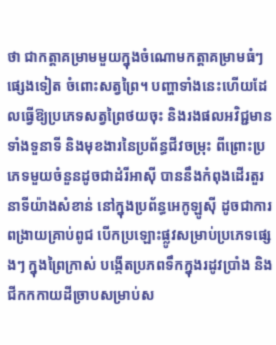ថា ជាកត្តាគម្រាមមួយក្នុងចំណោមកត្តាគម្រាមធំៗផ្សេងទៀត ចំពោះសត្វព្រៃ។ បញ្ហាទាំងនេះហើយដែលធ្វើឱ្យប្រភេទសត្វព្រៃថយចុះ និងរងផលអវិជ្ជមានទាំងទួនាទី និងមុខងារនៃប្រព័ន្ធជីវចម្រុះ ពីព្រោះប្រភេទមួយចំនួនដូចជាដំរីអាស៊ី បាននឹងកំពុងដើរតួរនាទីយ៉ាងសំខាន់ នៅក្នុងប្រព័ន្ធអេកូឡូស៊ី ដូចជាការពង្រាយគ្រាប់ពូជ បើកប្រឡោះផ្លូវសម្រាប់ប្រភេទផ្សេងៗ ក្នុងព្រៃក្រាស់ បង្កើតប្រភពទឹកក្នុងរដូវប្រាំង និងជីកកកាយដីច្រាបសម្រាប់ស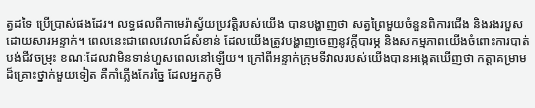ត្វដទៃ ប្រើប្រាស់ផងដែរ។ លទ្ធផលពីកាមេរ៉ាស្វ័យប្រវត្តិរបស់យើង បានបង្ហាញថា សត្វព្រៃមួយចំនួនពិការជើង និងរងរបួសដោយសារអន្ទាក់។ ពេលនេះជាពេលវេលាដ៍សំខាន់ ដែលយើងត្រូវបង្ហាញចេញនូវក្តីបារម្ភ និងសកម្មភាពយើងចំពោះការបាត់បង់ជីវចម្រុះ ខណៈដែលវាមិនទាន់ហួសពេលនៅឡើយ។ ក្រៅពីអន្ទាក់ក្រុមទីវាលរបស់យើងបានអង្កេតឃើញថា កត្តាគម្រាមដ៏គ្រោះថ្នាក់មួយទៀត គឺកាំភ្លើងកែរច្នៃ ដែលអ្នកភូមិ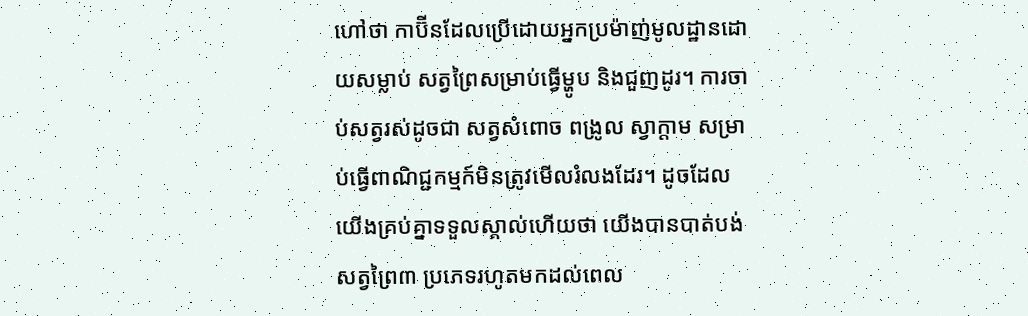ហៅថា កាប៊ីនដែលប្រើដោយអ្នកប្រម៉ាញ់មូលដ្ឋានដោយសម្លាប់ សត្វព្រៃសម្រាប់ធ្វើម្ហូប និងជួញដូរ។ ការចាប់សត្វរស់ដូចជា សត្វសំពោច ពង្រូល ស្វាក្តាម សម្រាប់ធ្វើពាណិជ្ជកម្មក៍មិនត្រូវមើលរំលងដែរ។ ដូចដែលយើងគ្រប់គ្នាទទួលស្គាល់ហើយថា យើងបានបាត់បង់សត្វព្រៃ៣ ប្រភេទរហូតមកដល់ពេល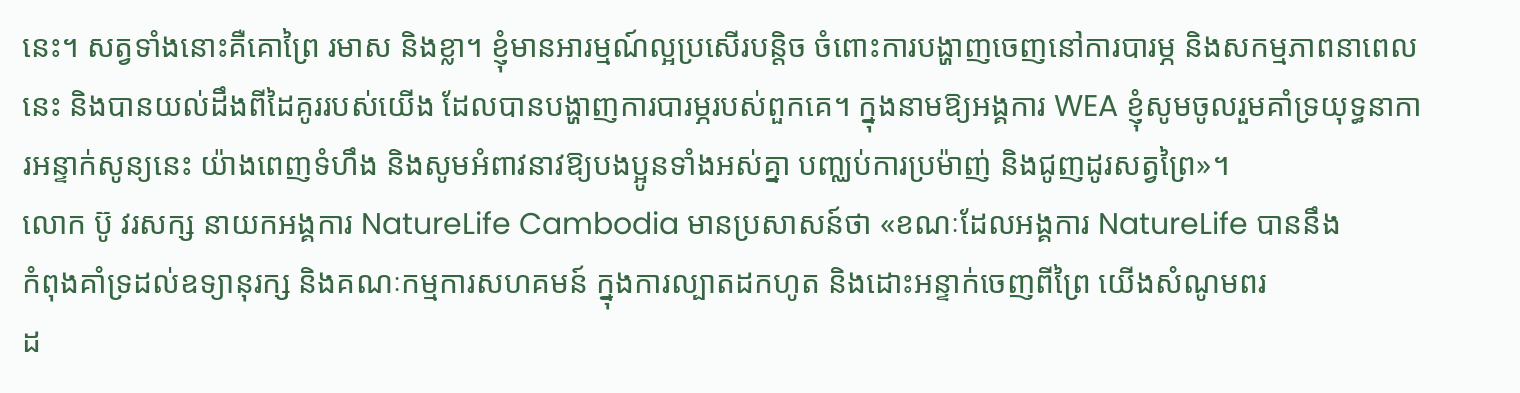នេះ។ សត្វទាំងនោះគឺគោព្រៃ រមាស និងខ្លា។ ខ្ញុំមានអារម្មណ៍ល្អប្រសើរបន្តិច ចំពោះការបង្ហាញចេញនៅការបារម្ភ និងសកម្មភាពនាពេលនេះ និងបានយល់ដឹងពីដៃគូររបស់យើង ដែលបានបង្ហាញការបារម្ភរបស់ពួកគេ។ ក្នុងនាមឱ្យអង្គការ WEA ខ្ញុំសូមចូលរួមគាំទ្រយុទ្ធនាការអន្ទាក់សូន្យនេះ យ៉ាងពេញទំហឹង និងសូមអំពាវនាវឱ្យបងប្អូនទាំងអស់គ្នា បញ្ឈប់ការប្រម៉ាញ់ និងជូញដូរសត្វព្រៃ»។
លោក ប៊ូ វរសក្ស នាយកអង្គការ NatureLife Cambodia មានប្រសាសន៍ថា «ខណៈដែលអង្គការ NatureLife បាននឹង
កំពុងគាំទ្រដល់ឧទ្យានុរក្ស និងគណៈកម្មការសហគមន៍ ក្នុងការល្បាតដកហូត និងដោះអន្ទាក់ចេញពីព្រៃ យើងសំណូមពរ
ដ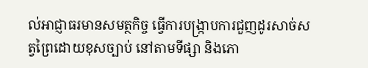ល់អាជ្ញាធរមានសមត្ថកិច្ច ធ្វើការបង្រ្កាបការជួញដូរសាច់សត្វព្រៃដោយខុសច្បាប់ នៅតាមទីផ្សា និងភោ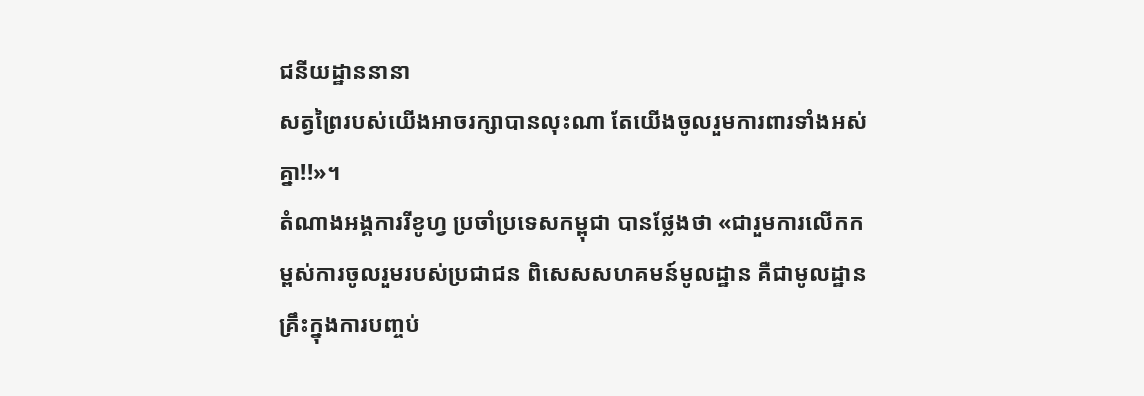ជនីយដ្ឋាននានា
សត្វព្រៃរបស់យើងអាចរក្សាបានលុះណា តែយើងចូលរួមការពារទាំងអស់គ្នា!!»។
តំណាងអង្គការរីខូហ្វ ប្រចាំប្រទេសកម្ពុជា បានថ្លែងថា «ជារួមការលើកកម្ពស់ការចូលរួមរបស់ប្រជាជន ពិសេសសហគមន៍មូលដ្ឋាន គឺជាមូលដ្ឋានគ្រឹះក្នុងការបញ្ចប់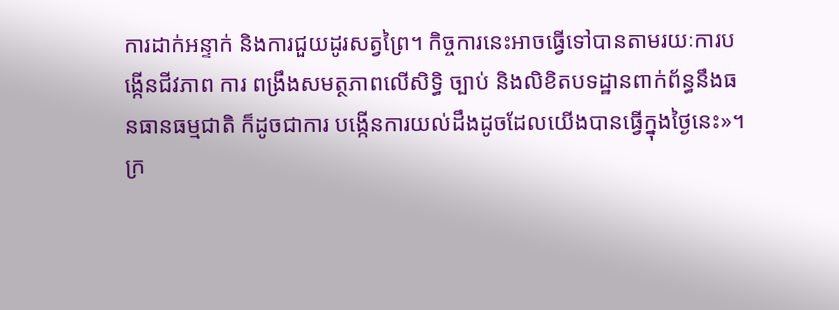ការដាក់អន្ទាក់ និងការជួយដូរសត្វព្រៃ។ កិច្ចការនេះអាចធ្វើទៅបានតាមរយៈការបង្កើនជីវភាព ការ ពង្រឹងសមត្ថភាពលើសិទ្ធិ ច្បាប់ និងលិខិតបទដ្ឋានពាក់ព័ន្ធនឹងធនធានធម្មជាតិ ក៏ដូចជាការ បង្កើនការយល់ដឹងដូចដែលយើងបានធ្វើក្នុងថ្ងៃនេះ»។
ក្រ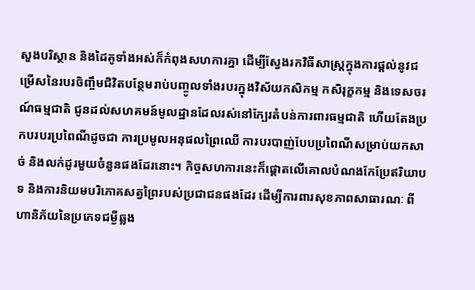សួងបរិស្ថាន និងដៃគូទាំងអស់ក៏កំពុងសហការគ្នា ដើម្បីស្វែងរកវិធីសាស្ត្រក្នុងការផ្តល់នូវជម្រើសនៃរបរចិញ្ចឹមជិវិតបន្ថែមរាប់បញ្ចូលទាំងរបរក្នុងវិស័យកសិកម្ម កសិរុក្ខកម្ម និងទេសចរណ៍ធម្មជាតិ ជូនដល់សហគមន៍មូលដ្ឋានដែលរស់នៅក្បែរតំបន់ការពារធម្មជាតិ ហើយតែងប្រកបរបរប្រពៃណីដូចជា ការប្រមូលអនុផលព្រៃឈើ ការបរបាញ់បែបប្រពៃណីសម្រាប់យកសាច់ និងលក់ដូរមួយចំនួនផងដែរនោះ។ កិច្ចសហការនេះក៏ផ្តោតលើគោលបំណងកែប្រែឥរិយាបទ និងការនិយមបរិភោគសត្វព្រៃរបស់ប្រជាជនផងដែរ ដើម្បីការពារសុខភាពសាធារណៈ ពីហានិភ័យនៃប្រភេទជម្ងឺឆ្លង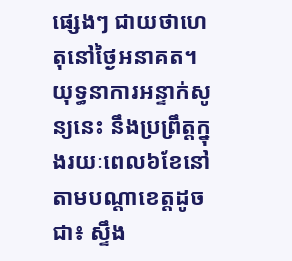ផ្សេងៗ ជាយថាហេតុនៅថ្ងៃអនាគត។
យុទ្ធនាការអន្ទាក់សូន្យនេះ នឹងប្រព្រឹត្តក្នុងរយៈពេល៦ខែនៅតាមបណ្តាខេត្តដូចជា៖ ស្ទឹង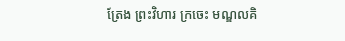ត្រែង ព្រះវិហារ ក្រចេះ មណ្ឌលគិ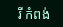រី កំពង់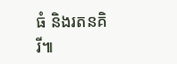ធំ និងរតនគិរី៕